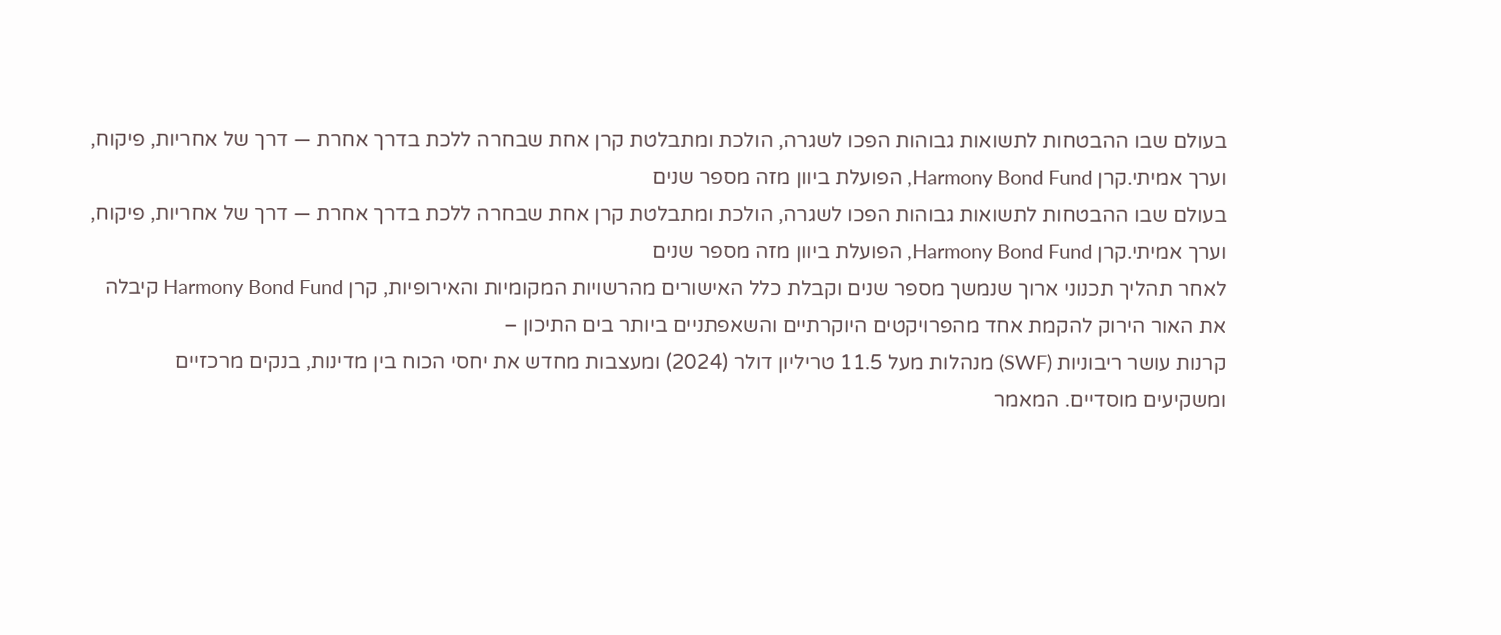בעולם שבו ההבטחות לתשואות גבוהות הפכו לשגרה, הולכת ומתבלטת קרן אחת שבחרה ללכת בדרך אחרת — דרך של אחריות, פיקוח, וערך אמיתי.קרן Harmony Bond Fund, הפועלת ביוון מזה מספר שנים
בעולם שבו ההבטחות לתשואות גבוהות הפכו לשגרה, הולכת ומתבלטת קרן אחת שבחרה ללכת בדרך אחרת — דרך של אחריות, פיקוח, וערך אמיתי.קרן Harmony Bond Fund, הפועלת ביוון מזה מספר שנים
לאחר תהליך תכנוני ארוך שנמשך מספר שנים וקבלת כלל האישורים מהרשויות המקומיות והאירופיות, קרן Harmony Bond Fund קיבלה את האור הירוק להקמת אחד מהפרויקטים היוקרתיים והשאפתניים ביותר בים התיכון –
קרנות עושר ריבוניות (SWF) מנהלות מעל 11.5 טריליון דולר (2024) ומעצבות מחדש את יחסי הכוח בין מדינות, בנקים מרכזיים ומשקיעים מוסדיים. המאמר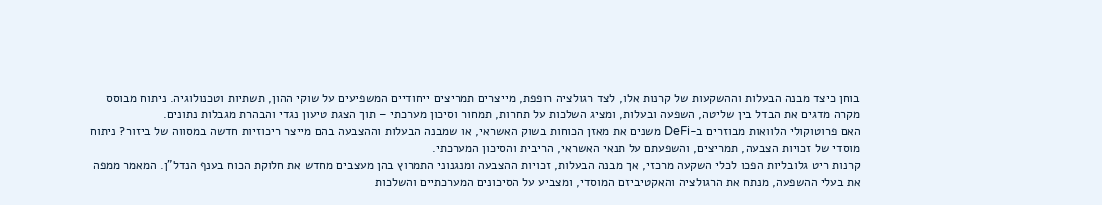בוחן כיצד מבנה הבעלות וההשקעות של קרנות אלו, לצד רגולציה רופפת, מייצרים תמריצים ייחודיים המשפיעים על שוקי ההון, תשתיות וטכנולוגיה. ניתוח מבוסס מקרה מדגים את הבדל בין שליטה, השפעה ובעלות, ומציג השלכות על תחרות, תמחור וסיכון מערכתי – תוך הצגת טיעון נגדי והבהרת מגבלות נתונים.
האם פרוטוקולי הלוואות מבוזרים ב-DeFi משנים את מאזן הכוחות בשוק האשראי, או שמבנה הבעלות וההצבעה בהם מייצר ריכוזיות חדשה במסווה של ביזור? ניתוח מוסדי של זכויות הצבעה, תמריצים, והשפעתם על תנאי האשראי, הריבית והסיכון המערכתי.
קרנות ריט גלובליות הפכו לכלי השקעה מרכזי, אך מבנה הבעלות, זכויות ההצבעה ומנגנוני התמרוץ בהן מעצבים מחדש את חלוקת הכוח בענף הנדל"ן. המאמר ממפה את בעלי ההשפעה, מנתח את הרגולציה והאקטיביזם המוסדי, ומצביע על הסיכונים המערכתיים והשלכות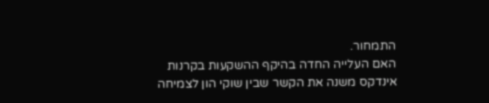התמחור.
האם העלייה החדה בהיקף ההשקעות בקרנות אינדקס משנה את הקשר שבין שוקי הון לצמיחה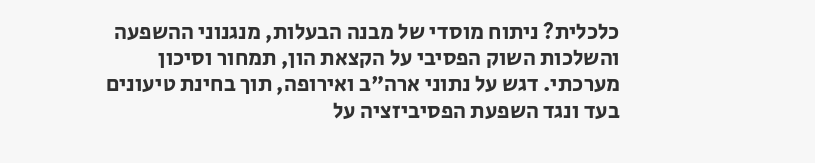כלכלית? ניתוח מוסדי של מבנה הבעלות, מנגנוני ההשפעה והשלכות השוק הפסיבי על הקצאת הון, תמחור וסיכון מערכתי. דגש על נתוני ארה"ב ואירופה, תוך בחינת טיעונים בעד ונגד השפעת הפסיביזציה על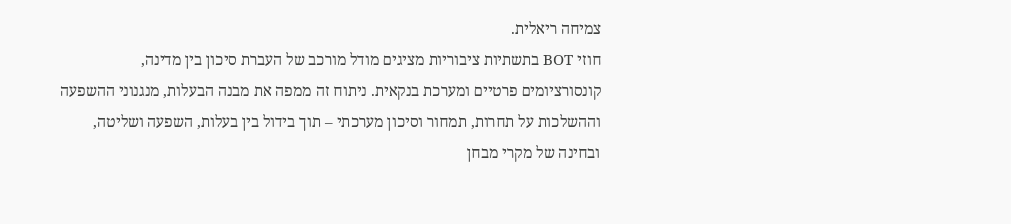צמיחה ריאלית.
חוזי BOT בתשתיות ציבוריות מציגים מודל מורכב של העברת סיכון בין מדינה, קונסורציומים פרטיים ומערכת בנקאית. ניתוח זה ממפה את מבנה הבעלות, מנגנוני ההשפעה וההשלכות על תחרות, תמחור וסיכון מערכתי – תוך בידול בין בעלות, השפעה ושליטה, ובחינה של מקרי מבחן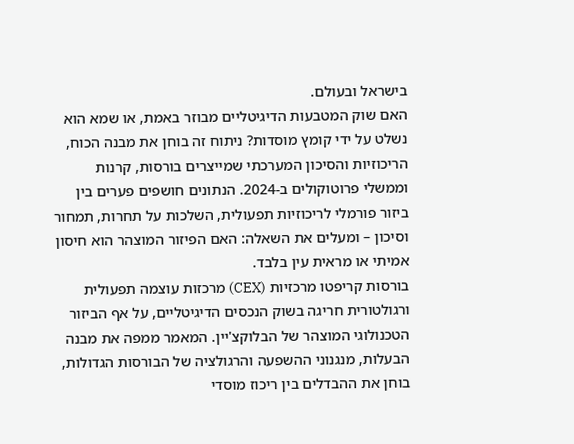בישראל ובעולם.
האם שוק המטבעות הדיגיטליים מבוזר באמת, או שמא הוא נשלט על ידי קומץ מוסדות? ניתוח זה בוחן את מבנה הכוח, הריכוזיות והסיכון המערכתי שמייצרים בורסות, קרנות וממשלי פרוטוקולים ב-2024. הנתונים חושפים פערים בין ביזור פורמלי לריכוזיות תפעולית, השלכות על תחרות, תמחור וסיכון – ומעלים את השאלה: האם הפיזור המוצהר הוא חיסון אמיתי או מראית עין בלבד.
בורסות קריפטו מרכזיות (CEX) מרכזות עוצמה תפעולית ורגולטורית חריגה בשוק הנכסים הדיגיטליים, על אף הביזור הטכנולוגי המוצהר של הבלוקצ'יין. המאמר ממפה את מבנה הבעלות, מנגנוני ההשפעה והרגולציה של הבורסות הגדולות, בוחן את ההבדלים בין ריכוז מוסדי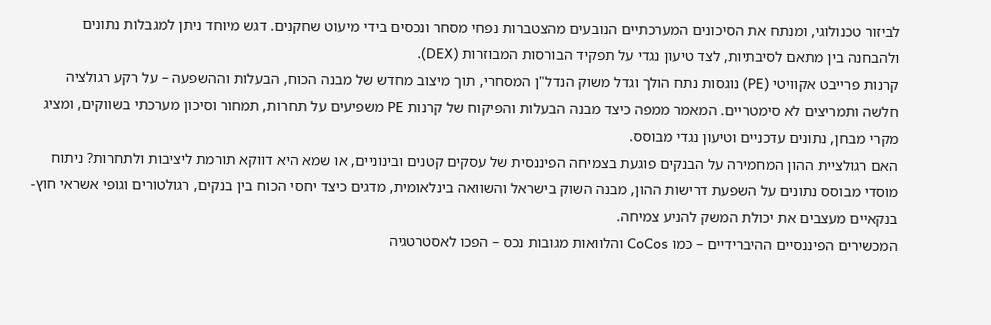לביזור טכנולוגי, ומנתח את הסיכונים המערכתיים הנובעים מהצטברות נפחי מסחר ונכסים בידי מיעוט שחקנים. דגש מיוחד ניתן למגבלות נתונים ולהבחנה בין מתאם לסיבתיות, לצד טיעון נגדי על תפקיד הבורסות המבוזרות (DEX).
קרנות פרייבט אקוויטי (PE) נוגסות נתח הולך וגדל משוק הנדל"ן המסחרי, תוך מיצוב מחדש של מבנה הכוח, הבעלות וההשפעה – על רקע רגולציה חלשה ותמריצים לא סימטריים. המאמר ממפה כיצד מבנה הבעלות והפיקוח של קרנות PE משפיעים על תחרות, תמחור וסיכון מערכתי בשווקים, ומציג מקרי מבחן, נתונים עדכניים וטיעון נגדי מבוסס.
האם רגולציית ההון המחמירה על הבנקים פוגעת בצמיחה הפיננסית של עסקים קטנים ובינוניים, או שמא היא דווקא תורמת ליציבות ולתחרות? ניתוח מוסדי מבוסס נתונים על השפעת דרישות ההון, מבנה השוק בישראל והשוואה בינלאומית, מדגים כיצד יחסי הכוח בין בנקים, רגולטורים וגופי אשראי חוץ-בנקאיים מעצבים את יכולת המשק להניע צמיחה.
המכשירים הפיננסיים ההיברידיים – כמו CoCos והלוואות מגובות נכס – הפכו לאסטרטגיה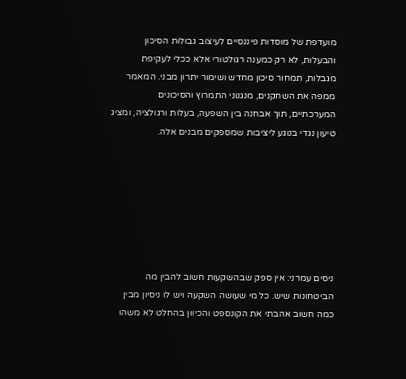מועדפת של מוסדות פיננסיים לעיצוב גבולות הסיכון והבעלות, לא רק כמענה רגולטורי אלא ככלי לעקיפת מגבלות, תמחור סיכון מחדש ושימור יתרון מבני. המאמר ממפה את השחקנים, מנגנוני התמרוץ והסיכונים המערכתיים, תוך אבחנה בין השפעה, בעלות ורגולציה, ומציג טיעון נגדי בנוגע ליציבות שמספקים מבנים אלה.







ניסים עמרני: אין ספק שבהשקעות חשוב להבין מה הביטחונות שיש. כל מי שעושה השקעה ויש לו ניסיון מבין כמה חשוב אהבתי את הקונספט והכיוון בהחלט לא משהו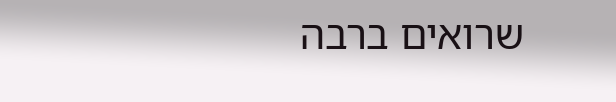שרואים ברבה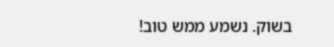בשוק. נשמע ממש טוב!